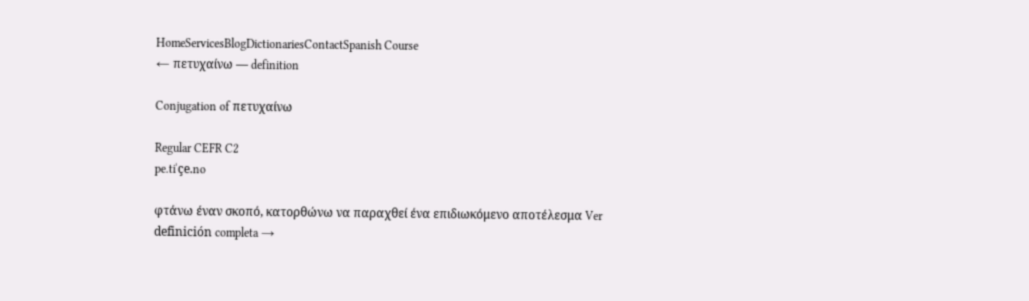HomeServicesBlogDictionariesContactSpanish Course
← πετυχαίνω — definition

Conjugation of πετυχαίνω

Regular CEFR C2
pe.tiˈçe.no

φτάνω έναν σκοπό, κατορθώνω να παραχθεί ένα επιδιωκόμενο αποτέλεσμα Ver definición completa →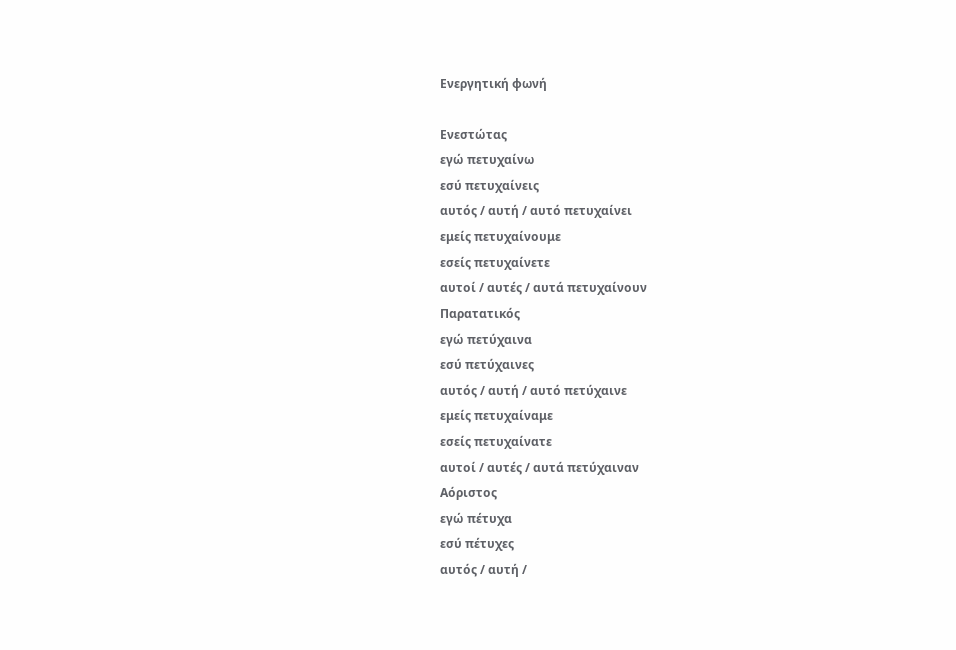Ενεργητική φωνή

Ενεστώτας
εγώ πετυχαίνω
εσύ πετυχαίνεις
αυτός / αυτή / αυτό πετυχαίνει
εμείς πετυχαίνουμε
εσείς πετυχαίνετε
αυτοί / αυτές / αυτά πετυχαίνουν
Παρατατικός
εγώ πετύχαινα
εσύ πετύχαινες
αυτός / αυτή / αυτό πετύχαινε
εμείς πετυχαίναμε
εσείς πετυχαίνατε
αυτοί / αυτές / αυτά πετύχαιναν
Αόριστος
εγώ πέτυχα
εσύ πέτυχες
αυτός / αυτή /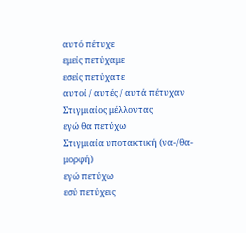αυτό πέτυχε
εμείς πετύχαμε
εσείς πετύχατε
αυτοί / αυτές / αυτά πέτυχαν
Στιγμιαίος μέλλοντας
εγώ θα πετύχω
Στιγμιαία υποτακτική (να-/θα- μορφή)
εγώ πετύχω
εσύ πετύχεις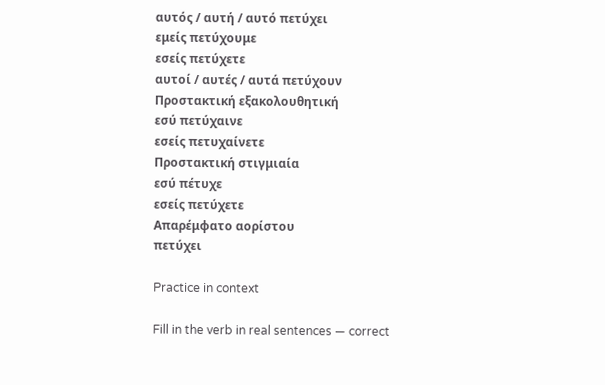αυτός / αυτή / αυτό πετύχει
εμείς πετύχουμε
εσείς πετύχετε
αυτοί / αυτές / αυτά πετύχουν
Προστακτική εξακολουθητική
εσύ πετύχαινε
εσείς πετυχαίνετε
Προστακτική στιγμιαία
εσύ πέτυχε
εσείς πετύχετε
Απαρέμφατο αορίστου
πετύχει

Practice in context

Fill in the verb in real sentences — correct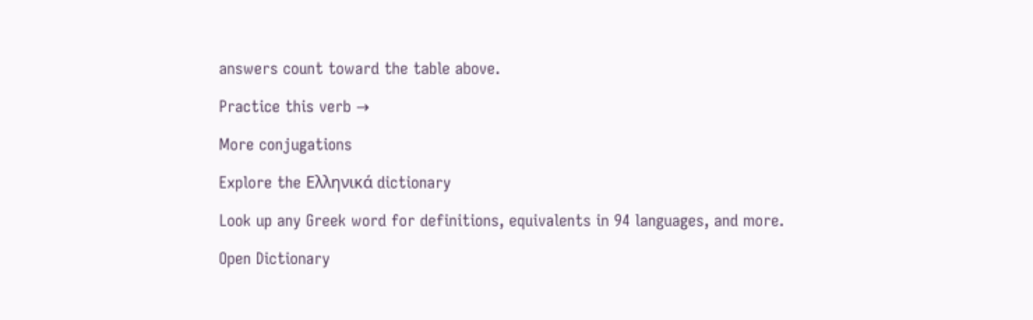answers count toward the table above.

Practice this verb →

More conjugations

Explore the Ελληνικά dictionary

Look up any Greek word for definitions, equivalents in 94 languages, and more.

Open Dictionary